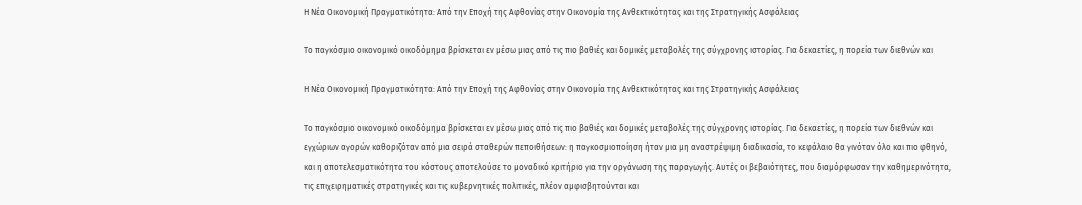Η Νέα Οικονομική Πραγματικότητα: Από την Εποχή της Αφθονίας στην Οικονομία της Ανθεκτικότητας και της Στρατηγικής Ασφάλειας

Το παγκόσμιο οικονομικό οικοδόμημα βρίσκεται εν μέσω μιας από τις πιο βαθιές και δομικές μεταβολές της σύγχρονης ιστορίας. Για δεκαετίες, η πορεία των διεθνών και

Η Νέα Οικονομική Πραγματικότητα: Από την Εποχή της Αφθονίας στην Οικονομία της Ανθεκτικότητας και της Στρατηγικής Ασφάλειας

Το παγκόσμιο οικονομικό οικοδόμημα βρίσκεται εν μέσω μιας από τις πιο βαθιές και δομικές μεταβολές της σύγχρονης ιστορίας. Για δεκαετίες, η πορεία των διεθνών και εγχώριων αγορών καθοριζόταν από μια σειρά σταθερών πεποιθήσεων: η παγκοσμιοποίηση ήταν μια μη αναστρέψιμη διαδικασία, το κεφάλαιο θα γινόταν όλο και πιο φθηνό, και η αποτελεσματικότητα του κόστους αποτελούσε το μοναδικό κριτήριο για την οργάνωση της παραγωγής. Αυτές οι βεβαιότητες, που διαμόρφωσαν την καθημερινότητα, τις επιχειρηματικές στρατηγικές και τις κυβερνητικές πολιτικές, πλέον αμφισβητούνται και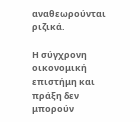αναθεωρούνται ριζικά.

Η σύγχρονη οικονομική επιστήμη και πράξη δεν μπορούν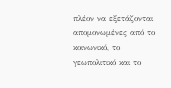πλέον να εξετάζονται απομονωμένες από το κοινωνικό, το γεωπολιτικό και το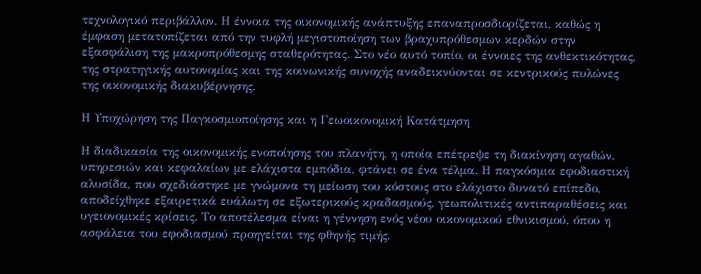τεχνολογικό περιβάλλον. Η έννοια της οικονομικής ανάπτυξης επαναπροσδιορίζεται, καθώς η έμφαση μετατοπίζεται από την τυφλή μεγιστοποίηση των βραχυπρόθεσμων κερδών στην εξασφάλιση της μακροπρόθεσμης σταθερότητας. Στο νέο αυτό τοπίο, οι έννοιες της ανθεκτικότητας, της στρατηγικής αυτονομίας και της κοινωνικής συνοχής αναδεικνύονται σε κεντρικούς πυλώνες της οικονομικής διακυβέρνησης.

Η Υποχώρηση της Παγκοσμιοποίησης και η Γεωοικονομική Κατάτμηση

Η διαδικασία της οικονομικής ενοποίησης του πλανήτη, η οποία επέτρεψε τη διακίνηση αγαθών, υπηρεσιών και κεφαλαίων με ελάχιστα εμπόδια, φτάνει σε ένα τέλμα. Η παγκόσμια εφοδιαστική αλυσίδα, που σχεδιάστηκε με γνώμονα τη μείωση του κόστους στο ελάχιστο δυνατό επίπεδο, αποδείχθηκε εξαιρετικά ευάλωτη σε εξωτερικούς κραδασμούς, γεωπολιτικές αντιπαραθέσεις και υγειονομικές κρίσεις. Το αποτέλεσμα είναι η γέννηση ενός νέου οικονομικού εθνικισμού, όπου η ασφάλεια του εφοδιασμού προηγείται της φθηνής τιμής.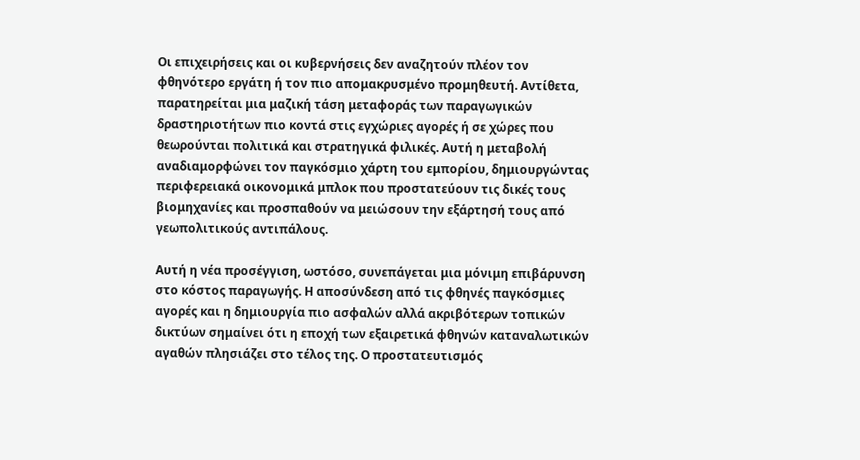Οι επιχειρήσεις και οι κυβερνήσεις δεν αναζητούν πλέον τον φθηνότερο εργάτη ή τον πιο απομακρυσμένο προμηθευτή. Αντίθετα, παρατηρείται μια μαζική τάση μεταφοράς των παραγωγικών δραστηριοτήτων πιο κοντά στις εγχώριες αγορές ή σε χώρες που θεωρούνται πολιτικά και στρατηγικά φιλικές. Αυτή η μεταβολή αναδιαμορφώνει τον παγκόσμιο χάρτη του εμπορίου, δημιουργώντας περιφερειακά οικονομικά μπλοκ που προστατεύουν τις δικές τους βιομηχανίες και προσπαθούν να μειώσουν την εξάρτησή τους από γεωπολιτικούς αντιπάλους.

Αυτή η νέα προσέγγιση, ωστόσο, συνεπάγεται μια μόνιμη επιβάρυνση στο κόστος παραγωγής. Η αποσύνδεση από τις φθηνές παγκόσμιες αγορές και η δημιουργία πιο ασφαλών αλλά ακριβότερων τοπικών δικτύων σημαίνει ότι η εποχή των εξαιρετικά φθηνών καταναλωτικών αγαθών πλησιάζει στο τέλος της. Ο προστατευτισμός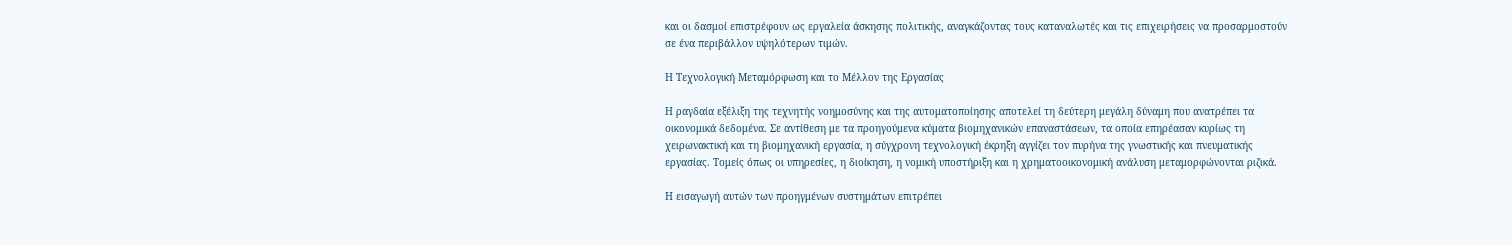και οι δασμοί επιστρέφουν ως εργαλεία άσκησης πολιτικής, αναγκάζοντας τους καταναλωτές και τις επιχειρήσεις να προσαρμοστούν σε ένα περιβάλλον υψηλότερων τιμών.

Η Τεχνολογική Μεταμόρφωση και το Μέλλον της Εργασίας

Η ραγδαία εξέλιξη της τεχνητής νοημοσύνης και της αυτοματοποίησης αποτελεί τη δεύτερη μεγάλη δύναμη που ανατρέπει τα οικονομικά δεδομένα. Σε αντίθεση με τα προηγούμενα κύματα βιομηχανικών επαναστάσεων, τα οποία επηρέασαν κυρίως τη χειρωνακτική και τη βιομηχανική εργασία, η σύγχρονη τεχνολογική έκρηξη αγγίζει τον πυρήνα της γνωστικής και πνευματικής εργασίας. Τομείς όπως οι υπηρεσίες, η διοίκηση, η νομική υποστήριξη και η χρηματοοικονομική ανάλυση μεταμορφώνονται ριζικά.

Η εισαγωγή αυτών των προηγμένων συστημάτων επιτρέπει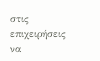στις επιχειρήσεις να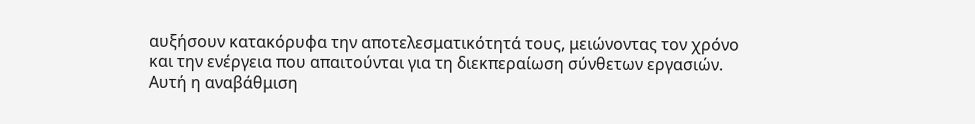αυξήσουν κατακόρυφα την αποτελεσματικότητά τους, μειώνοντας τον χρόνο και την ενέργεια που απαιτούνται για τη διεκπεραίωση σύνθετων εργασιών. Αυτή η αναβάθμιση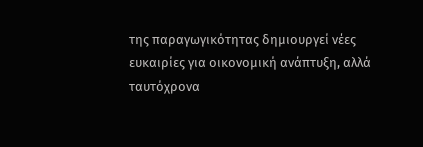της παραγωγικότητας δημιουργεί νέες ευκαιρίες για οικονομική ανάπτυξη, αλλά ταυτόχρονα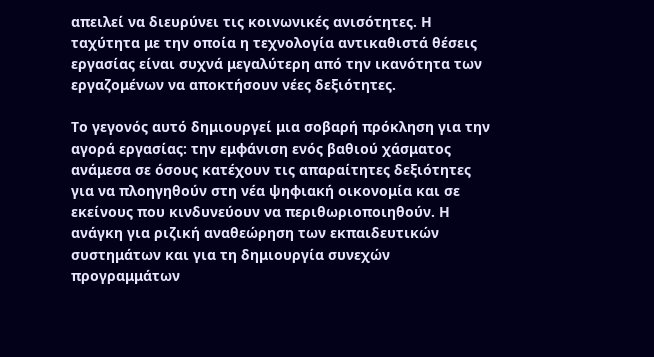απειλεί να διευρύνει τις κοινωνικές ανισότητες. Η ταχύτητα με την οποία η τεχνολογία αντικαθιστά θέσεις εργασίας είναι συχνά μεγαλύτερη από την ικανότητα των εργαζομένων να αποκτήσουν νέες δεξιότητες.

Το γεγονός αυτό δημιουργεί μια σοβαρή πρόκληση για την αγορά εργασίας: την εμφάνιση ενός βαθιού χάσματος ανάμεσα σε όσους κατέχουν τις απαραίτητες δεξιότητες για να πλοηγηθούν στη νέα ψηφιακή οικονομία και σε εκείνους που κινδυνεύουν να περιθωριοποιηθούν. Η ανάγκη για ριζική αναθεώρηση των εκπαιδευτικών συστημάτων και για τη δημιουργία συνεχών προγραμμάτων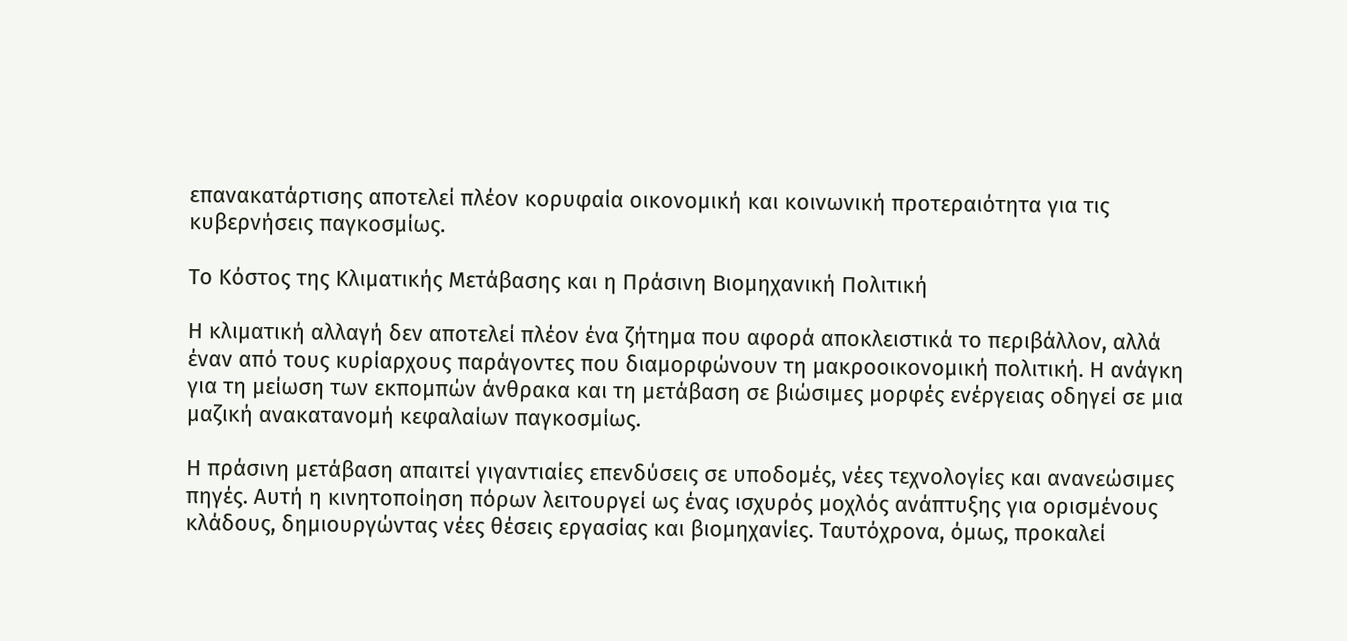επανακατάρτισης αποτελεί πλέον κορυφαία οικονομική και κοινωνική προτεραιότητα για τις κυβερνήσεις παγκοσμίως.

Το Κόστος της Κλιματικής Μετάβασης και η Πράσινη Βιομηχανική Πολιτική

Η κλιματική αλλαγή δεν αποτελεί πλέον ένα ζήτημα που αφορά αποκλειστικά το περιβάλλον, αλλά έναν από τους κυρίαρχους παράγοντες που διαμορφώνουν τη μακροοικονομική πολιτική. Η ανάγκη για τη μείωση των εκπομπών άνθρακα και τη μετάβαση σε βιώσιμες μορφές ενέργειας οδηγεί σε μια μαζική ανακατανομή κεφαλαίων παγκοσμίως.

Η πράσινη μετάβαση απαιτεί γιγαντιαίες επενδύσεις σε υποδομές, νέες τεχνολογίες και ανανεώσιμες πηγές. Αυτή η κινητοποίηση πόρων λειτουργεί ως ένας ισχυρός μοχλός ανάπτυξης για ορισμένους κλάδους, δημιουργώντας νέες θέσεις εργασίας και βιομηχανίες. Ταυτόχρονα, όμως, προκαλεί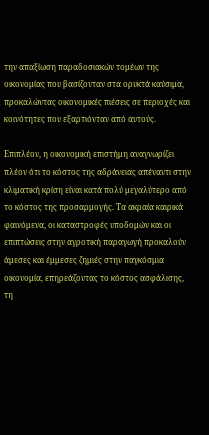την απαξίωση παραδοσιακών τομέων της οικονομίας που βασίζονταν στα ορυκτά καύσιμα, προκαλώντας οικονομικές πιέσεις σε περιοχές και κοινότητες που εξαρτιόνταν από αυτούς.

Επιπλέον, η οικονομική επιστήμη αναγνωρίζει πλέον ότι το κόστος της αδράνειας απέναντι στην κλιματική κρίση είναι κατά πολύ μεγαλύτερο από το κόστος της προσαρμογής. Τα ακραία καιρικά φαινόμενα, οι καταστροφές υποδομών και οι επιπτώσεις στην αγροτική παραγωγή προκαλούν άμεσες και έμμεσες ζημιές στην παγκόσμια οικονομία, επηρεάζοντας το κόστος ασφάλισης, τη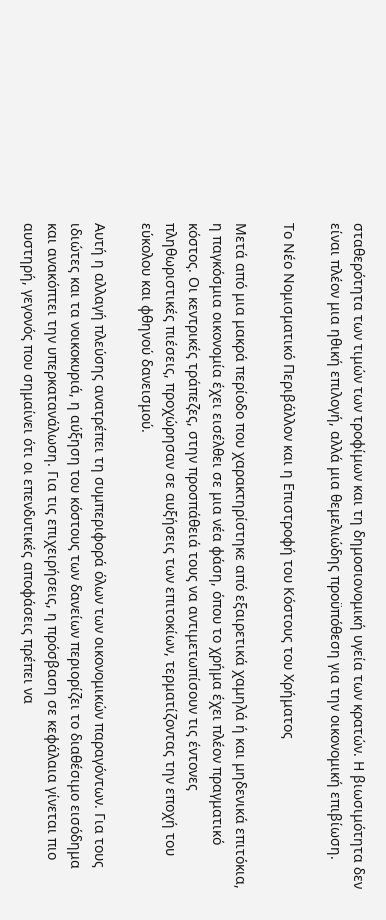σταθερότητα των τιμών των τροφίμων και τη δημοσιονομική υγεία των κρατών. Η βιωσιμότητα δεν είναι πλέον μια ηθική επιλογή, αλλά μια θεμελιώδης προϋπόθεση για την οικονομική επιβίωση.

Το Νέο Νομισματικό Περιβάλλον και η Επιστροφή του Κόστους του Χρήματος

Μετά από μια μακρά περίοδο που χαρακτηρίστηκε από εξαιρετικά χαμηλά ή και μηδενικά επιτόκια, η παγκόσμια οικονομία έχει εισέλθει σε μια νέα φάση, όπου το χρήμα έχει πλέον πραγματικό κόστος. Οι κεντρικές τράπεζες, στην προσπάθειά τους να αντιμετωπίσουν τις έντονες πληθωριστικές πιέσεις, προχώρησαν σε αυξήσεις των επιτοκίων, τερματίζοντας την εποχή του εύκολου και φθηνού δανεισμού.

Αυτή η αλλαγή πλεύσης ανατρέπει τη συμπεριφορά όλων των οικονομικών παραγόντων. Για τους ιδιώτες και τα νοικοκυριά, η αύξηση του κόστους των δανείων περιορίζει το διαθέσιμο εισόδημα και ανακόπτει την υπερκατανάλωση. Για τις επιχειρήσεις, η πρόσβαση σε κεφάλαια γίνεται πιο αυστηρή, γεγονός που σημαίνει ότι οι επενδυτικές αποφάσεις πρέπει να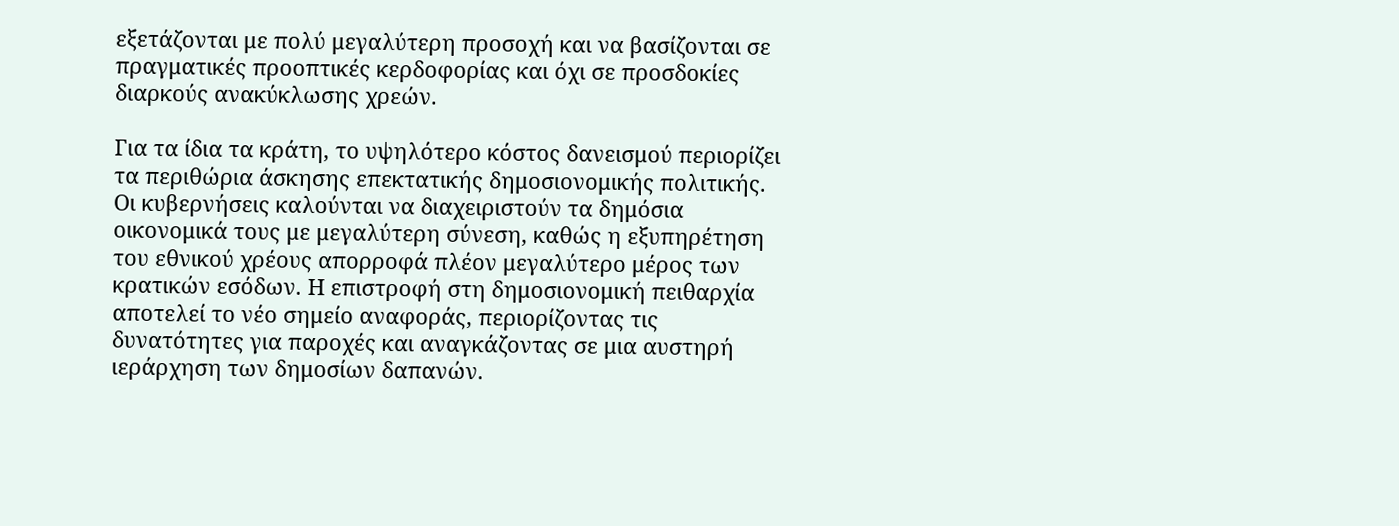εξετάζονται με πολύ μεγαλύτερη προσοχή και να βασίζονται σε πραγματικές προοπτικές κερδοφορίας και όχι σε προσδοκίες διαρκούς ανακύκλωσης χρεών.

Για τα ίδια τα κράτη, το υψηλότερο κόστος δανεισμού περιορίζει τα περιθώρια άσκησης επεκτατικής δημοσιονομικής πολιτικής. Οι κυβερνήσεις καλούνται να διαχειριστούν τα δημόσια οικονομικά τους με μεγαλύτερη σύνεση, καθώς η εξυπηρέτηση του εθνικού χρέους απορροφά πλέον μεγαλύτερο μέρος των κρατικών εσόδων. Η επιστροφή στη δημοσιονομική πειθαρχία αποτελεί το νέο σημείο αναφοράς, περιορίζοντας τις δυνατότητες για παροχές και αναγκάζοντας σε μια αυστηρή ιεράρχηση των δημοσίων δαπανών.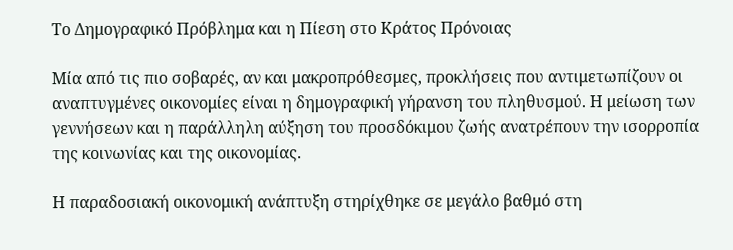Το Δημογραφικό Πρόβλημα και η Πίεση στο Κράτος Πρόνοιας

Μία από τις πιο σοβαρές, αν και μακροπρόθεσμες, προκλήσεις που αντιμετωπίζουν οι αναπτυγμένες οικονομίες είναι η δημογραφική γήρανση του πληθυσμού. Η μείωση των γεννήσεων και η παράλληλη αύξηση του προσδόκιμου ζωής ανατρέπουν την ισορροπία της κοινωνίας και της οικονομίας.

Η παραδοσιακή οικονομική ανάπτυξη στηρίχθηκε σε μεγάλο βαθμό στη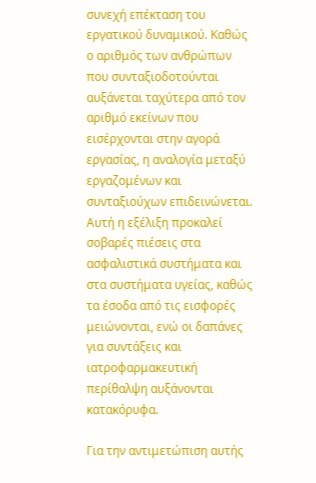συνεχή επέκταση του εργατικού δυναμικού. Καθώς ο αριθμός των ανθρώπων που συνταξιοδοτούνται αυξάνεται ταχύτερα από τον αριθμό εκείνων που εισέρχονται στην αγορά εργασίας, η αναλογία μεταξύ εργαζομένων και συνταξιούχων επιδεινώνεται. Αυτή η εξέλιξη προκαλεί σοβαρές πιέσεις στα ασφαλιστικά συστήματα και στα συστήματα υγείας, καθώς τα έσοδα από τις εισφορές μειώνονται, ενώ οι δαπάνες για συντάξεις και ιατροφαρμακευτική περίθαλψη αυξάνονται κατακόρυφα.

Για την αντιμετώπιση αυτής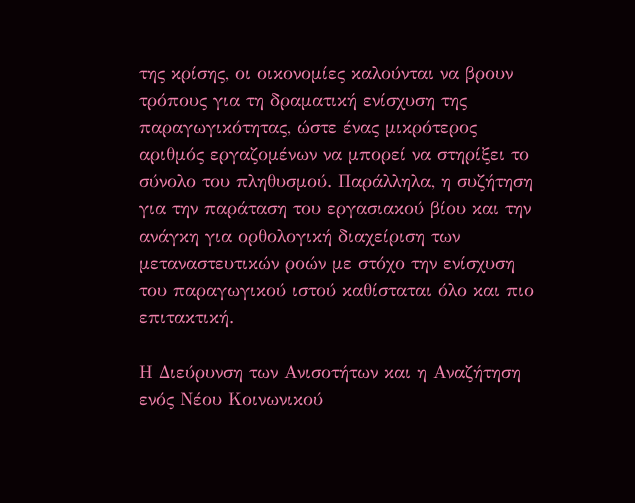της κρίσης, οι οικονομίες καλούνται να βρουν τρόπους για τη δραματική ενίσχυση της παραγωγικότητας, ώστε ένας μικρότερος αριθμός εργαζομένων να μπορεί να στηρίξει το σύνολο του πληθυσμού. Παράλληλα, η συζήτηση για την παράταση του εργασιακού βίου και την ανάγκη για ορθολογική διαχείριση των μεταναστευτικών ροών με στόχο την ενίσχυση του παραγωγικού ιστού καθίσταται όλο και πιο επιτακτική.

Η Διεύρυνση των Ανισοτήτων και η Αναζήτηση ενός Νέου Κοινωνικού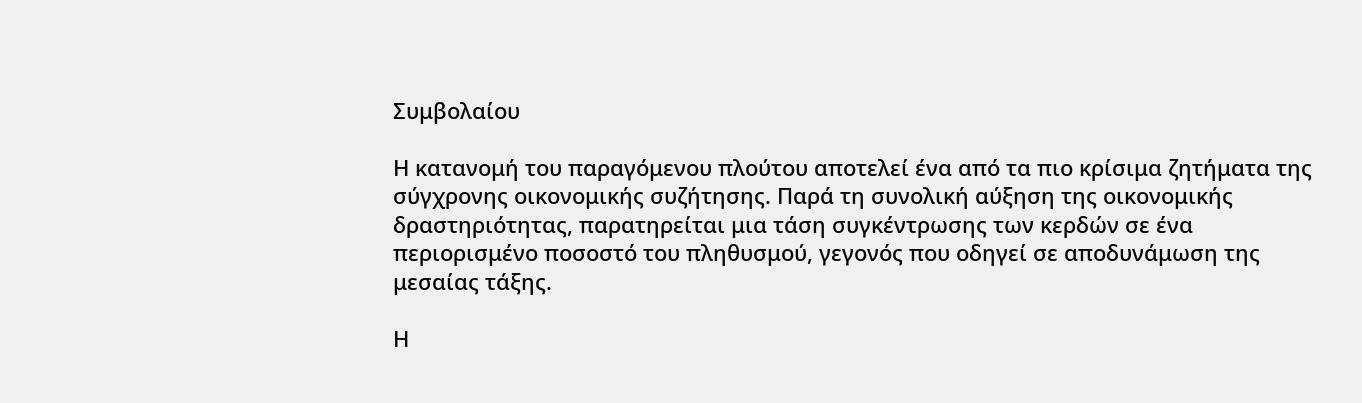Συμβολαίου

Η κατανομή του παραγόμενου πλούτου αποτελεί ένα από τα πιο κρίσιμα ζητήματα της σύγχρονης οικονομικής συζήτησης. Παρά τη συνολική αύξηση της οικονομικής δραστηριότητας, παρατηρείται μια τάση συγκέντρωσης των κερδών σε ένα περιορισμένο ποσοστό του πληθυσμού, γεγονός που οδηγεί σε αποδυνάμωση της μεσαίας τάξης.

Η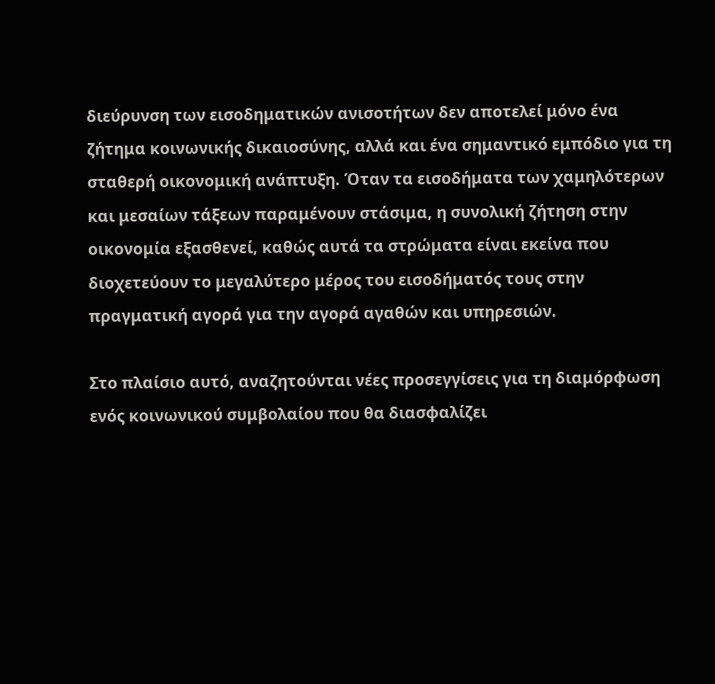διεύρυνση των εισοδηματικών ανισοτήτων δεν αποτελεί μόνο ένα ζήτημα κοινωνικής δικαιοσύνης, αλλά και ένα σημαντικό εμπόδιο για τη σταθερή οικονομική ανάπτυξη. Όταν τα εισοδήματα των χαμηλότερων και μεσαίων τάξεων παραμένουν στάσιμα, η συνολική ζήτηση στην οικονομία εξασθενεί, καθώς αυτά τα στρώματα είναι εκείνα που διοχετεύουν το μεγαλύτερο μέρος του εισοδήματός τους στην πραγματική αγορά για την αγορά αγαθών και υπηρεσιών.

Στο πλαίσιο αυτό, αναζητούνται νέες προσεγγίσεις για τη διαμόρφωση ενός κοινωνικού συμβολαίου που θα διασφαλίζει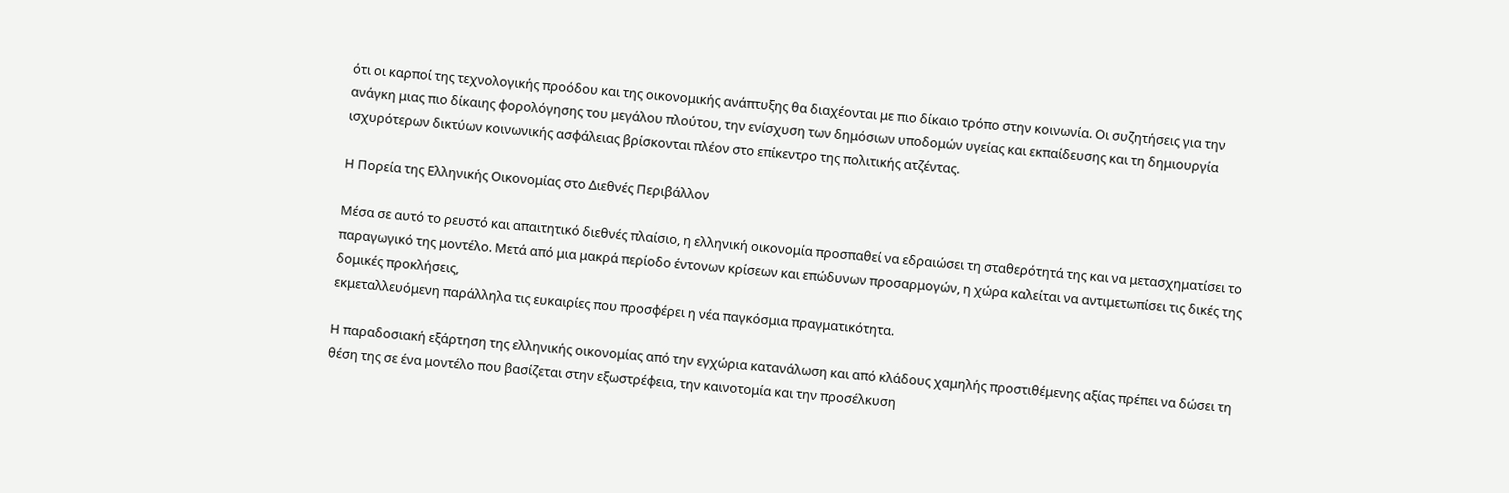ότι οι καρποί της τεχνολογικής προόδου και της οικονομικής ανάπτυξης θα διαχέονται με πιο δίκαιο τρόπο στην κοινωνία. Οι συζητήσεις για την ανάγκη μιας πιο δίκαιης φορολόγησης του μεγάλου πλούτου, την ενίσχυση των δημόσιων υποδομών υγείας και εκπαίδευσης και τη δημιουργία ισχυρότερων δικτύων κοινωνικής ασφάλειας βρίσκονται πλέον στο επίκεντρο της πολιτικής ατζέντας.

Η Πορεία της Ελληνικής Οικονομίας στο Διεθνές Περιβάλλον

Μέσα σε αυτό το ρευστό και απαιτητικό διεθνές πλαίσιο, η ελληνική οικονομία προσπαθεί να εδραιώσει τη σταθερότητά της και να μετασχηματίσει το παραγωγικό της μοντέλο. Μετά από μια μακρά περίοδο έντονων κρίσεων και επώδυνων προσαρμογών, η χώρα καλείται να αντιμετωπίσει τις δικές της δομικές προκλήσεις,
εκμεταλλευόμενη παράλληλα τις ευκαιρίες που προσφέρει η νέα παγκόσμια πραγματικότητα.

Η παραδοσιακή εξάρτηση της ελληνικής οικονομίας από την εγχώρια κατανάλωση και από κλάδους χαμηλής προστιθέμενης αξίας πρέπει να δώσει τη θέση της σε ένα μοντέλο που βασίζεται στην εξωστρέφεια, την καινοτομία και την προσέλκυση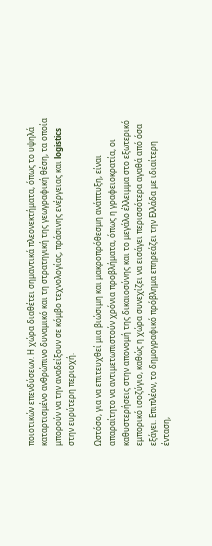ποιοτικών επενδύσεων. Η χώρα διαθέτει σημαντικά πλεονεκτήματα, όπως το υψηλά καταρτισμένο ανθρώπινο δυναμικό και τη στρατηγική της γεωγραφική θέση, τα οποία μπορούν να την αναδείξουν σε κόμβο τεχνολογίας, πράσινης ενέργειας και logistics στην ευρύτερη περιοχή.

Ωστόσο, για να επιτευχθεί μια βιώσιμη και μακροπρόθεσμη ανάπτυξη, είναι απαραίτητο να αντιμετωπιστούν χρόνια προβλήματα, όπως η γραφειοκρατία, οι καθυστερήσεις στην απονομή της δικαιοσύνης και το μεγάλο έλλειμμα στο εξωτερικό εμπορικό ισοζύγιο, καθώς η χώρα συνεχίζει να εισάγει περισσότερα αγαθά από όσα εξάγει. Επιπλέον, το δημογραφικό πρόβλημα επηρεάζει την Ελλάδα με ιδιαίτερη ένταση,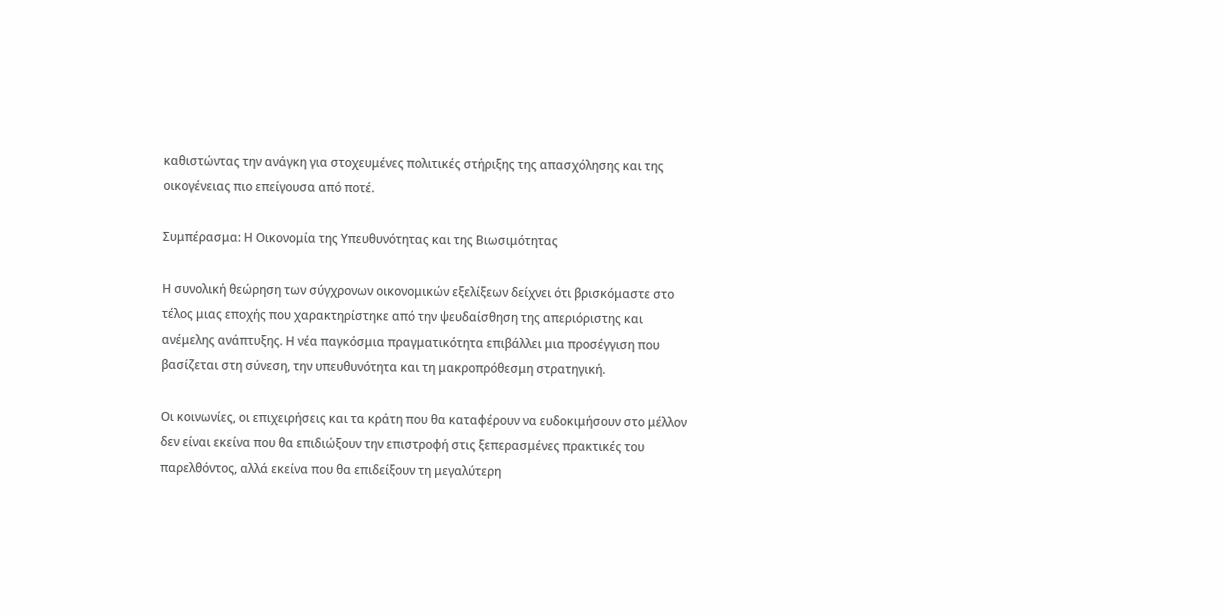καθιστώντας την ανάγκη για στοχευμένες πολιτικές στήριξης της απασχόλησης και της οικογένειας πιο επείγουσα από ποτέ.

Συμπέρασμα: Η Οικονομία της Υπευθυνότητας και της Βιωσιμότητας

Η συνολική θεώρηση των σύγχρονων οικονομικών εξελίξεων δείχνει ότι βρισκόμαστε στο τέλος μιας εποχής που χαρακτηρίστηκε από την ψευδαίσθηση της απεριόριστης και ανέμελης ανάπτυξης. Η νέα παγκόσμια πραγματικότητα επιβάλλει μια προσέγγιση που βασίζεται στη σύνεση, την υπευθυνότητα και τη μακροπρόθεσμη στρατηγική.

Οι κοινωνίες, οι επιχειρήσεις και τα κράτη που θα καταφέρουν να ευδοκιμήσουν στο μέλλον δεν είναι εκείνα που θα επιδιώξουν την επιστροφή στις ξεπερασμένες πρακτικές του παρελθόντος, αλλά εκείνα που θα επιδείξουν τη μεγαλύτερη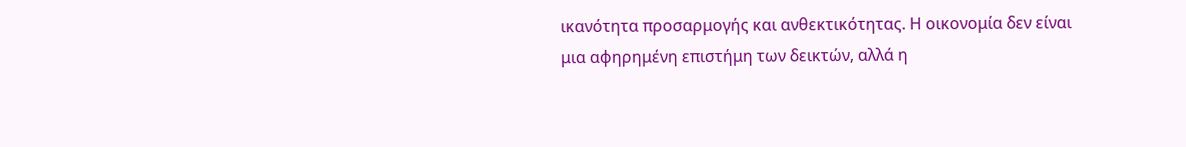ικανότητα προσαρμογής και ανθεκτικότητας. Η οικονομία δεν είναι μια αφηρημένη επιστήμη των δεικτών, αλλά η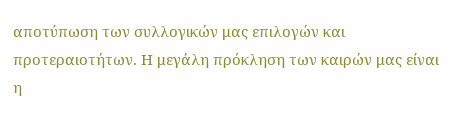αποτύπωση των συλλογικών μας επιλογών και προτεραιοτήτων. Η μεγάλη πρόκληση των καιρών μας είναι η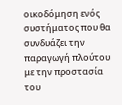οικοδόμηση ενός συστήματος που θα συνδυάζει την παραγωγή πλούτου με την προστασία του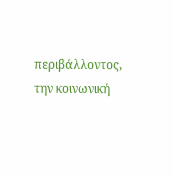περιβάλλοντος, την κοινωνική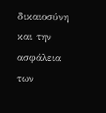δικαιοσύνη και την ασφάλεια των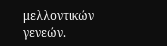μελλοντικών γενεών.